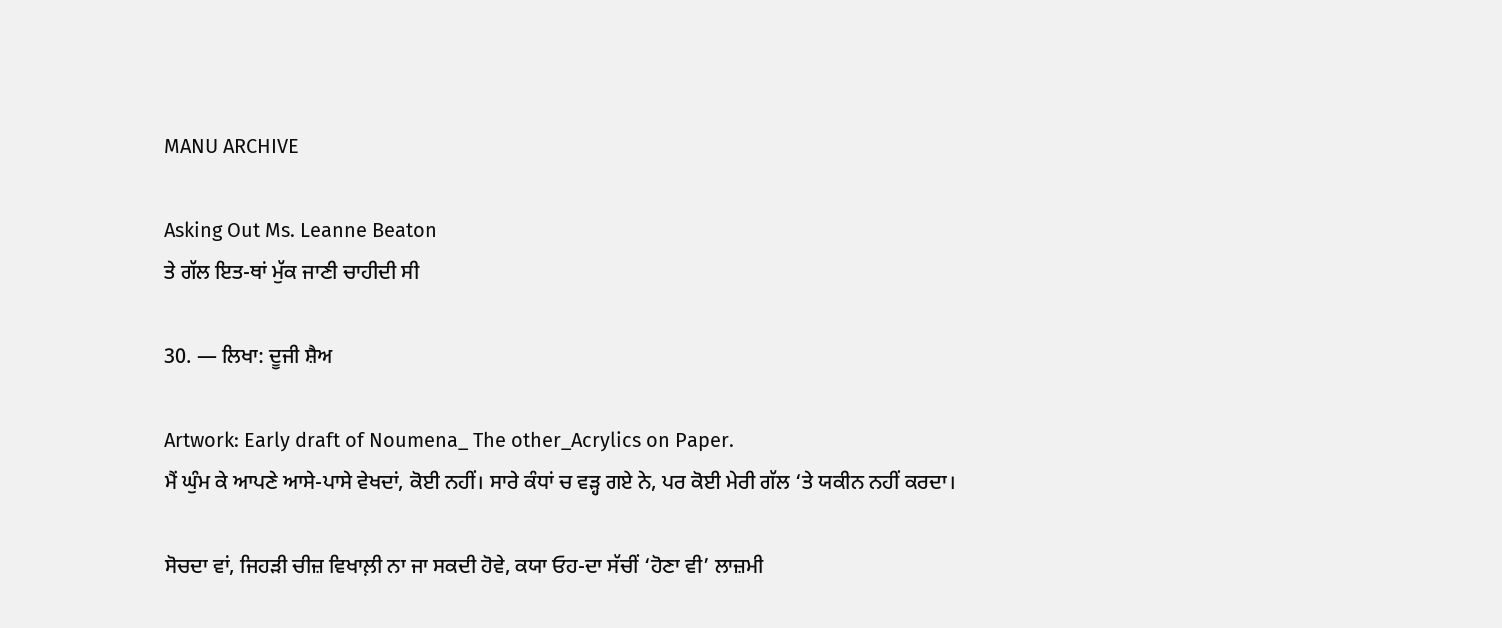MANU ARCHIVE

Asking Out Ms. Leanne Beaton
ਤੇ ਗੱਲ ਇਤ-ਥਾਂ ਮੁੱਕ ਜਾਣੀ ਚਾਹੀਦੀ ਸੀ

30. — ਲਿਖਾ: ਦੂਜੀ ਸ਼ੈਅ

Artwork: Early draft of Noumena_ The other_Acrylics on Paper.
ਮੈਂ ਘੁੰਮ ਕੇ ਆਪਣੇ ਆਸੇ-ਪਾਸੇ ਵੇਖਦਾਂ, ਕੋਈ ਨਹੀਂ। ਸਾਰੇ ਕੰਧਾਂ ਚ ਵੜ੍ਹ ਗਏ ਨੇ, ਪਰ ਕੋਈ ਮੇਰੀ ਗੱਲ ‘ਤੇ ਯਕੀਨ ਨਹੀਂ ਕਰਦਾ।

ਸੋਚਦਾ ਵਾਂ, ਜਿਹੜੀ ਚੀਜ਼ ਵਿਖਾਲ਼ੀ ਨਾ ਜਾ ਸਕਦੀ ਹੋਵੇ, ਕਯਾ ਓਹ-ਦਾ ਸੱਚੀਂ ‘ਹੋਣਾ ਵੀ’ ਲਾਜ਼ਮੀ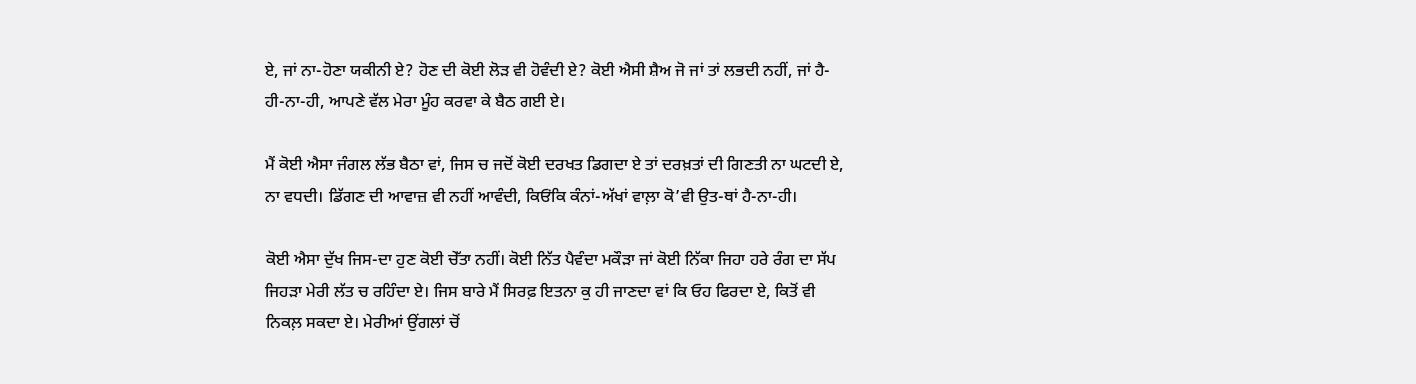ਏ, ਜਾਂ ਨਾ-ਹੋਣਾ ਯਕੀਨੀ ਏ? ਹੋਣ ਦੀ ਕੋਈ ਲੋੜ ਵੀ ਹੋਵੰਦੀ ਏ? ਕੋਈ ਐਸੀ ਸ਼ੈਅ ਜੋ ਜਾਂ ਤਾਂ ਲਭਦੀ ਨਹੀਂ, ਜਾਂ ਹੈ-ਹੀ-ਨਾ-ਹੀ, ਆਪਣੇ ਵੱਲ ਮੇਰਾ ਮੂੰਹ ਕਰਵਾ ਕੇ ਬੈਠ ਗਈ ਏ।

ਮੈਂ ਕੋਈ ਐਸਾ ਜੰਗਲ ਲੱਭ ਬੈਠਾ ਵਾਂ, ਜਿਸ ਚ ਜਦੋਂ ਕੋਈ ਦਰਖਤ ਡਿਗਦਾ ਏ ਤਾਂ ਦਰਖ਼ਤਾਂ ਦੀ ਗਿਣਤੀ ਨਾ ਘਟਦੀ ਏ, ਨਾ ਵਧਦੀ। ਡਿੱਗਣ ਦੀ ਆਵਾਜ਼ ਵੀ ਨਹੀਂ ਆਵੰਦੀ, ਕਿਓਂਕਿ ਕੰਨਾਂ-ਅੱਖਾਂ ਵਾਲ਼ਾ ਕੋ’ਵੀ ਉਤ-ਥਾਂ ਹੈ-ਨਾ-ਹੀ।

ਕੋਈ ਐਸਾ ਦੁੱਖ ਜਿਸ-ਦਾ ਹੁਣ ਕੋਈ ਚੇੱਤਾ ਨਹੀਂ। ਕੋਈ ਨਿੱਤ ਪੈਵੰਦਾ ਮਕੌੜਾ ਜਾਂ ਕੋਈ ਨਿੱਕਾ ਜਿਹਾ ਹਰੇ ਰੰਗ ਦਾ ਸੱਪ ਜਿਹੜਾ ਮੇਰੀ ਲੱਤ ਚ ਰਹਿੰਦਾ ਏ। ਜਿਸ ਬਾਰੇ ਮੈਂ ਸਿਰਫ਼ ਇਤਨਾ ਕੁ ਹੀ ਜਾਣਦਾ ਵਾਂ ਕਿ ਓਹ ਫਿਰਦਾ ਏ, ਕਿਤੋਂ ਵੀ ਨਿਕਲ਼ ਸਕਦਾ ਏ। ਮੇਰੀਆਂ ਉਂਗਲਾਂ ਚੋਂ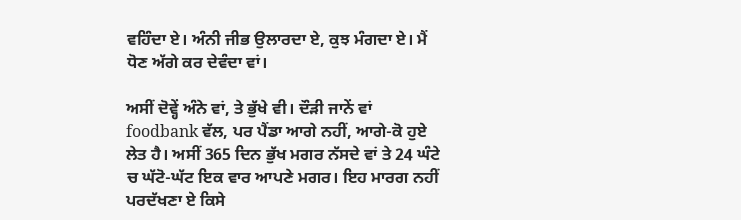ਵਹਿੰਦਾ ਏ। ਅੰਨੀ ਜੀਭ ਉਲਾਰਦਾ ਏ, ਕੁਝ ਮੰਗਦਾ ਏ। ਮੈਂ ਧੋਣ ਅੱਗੇ ਕਰ ਦੇਵੰਦਾ ਵਾਂ।

ਅਸੀਂ ਦੋਵ੍ਹੇਂ ਅੰਨੇ ਵਾਂ, ਤੇ ਭੁੱਖੇ ਵੀ। ਦੌੜੀ ਜਾਨੇਂ ਵਾਂ foodbank ਵੱਲ, ਪਰ ਪੈਂਡਾ ਆਗੇ ਨਹੀਂ, ਆਗੇ-ਕੋ ਹੁਏ ਲੇਤ ਹੈ। ਅਸੀਂ 365 ਦਿਨ ਭੁੱਖ ਮਗਰ ਨੱਸਦੇ ਵਾਂ ਤੇ 24 ਘੰਟੇ ਚ ਘੱਟੋ-ਘੱਟ ਇਕ ਵਾਰ ਆਪਣੇ ਮਗਰ। ਇਹ ਮਾਰਗ ਨਹੀਂ ਪਰਦੱਖਣਾ ਏ ਕਿਸੇ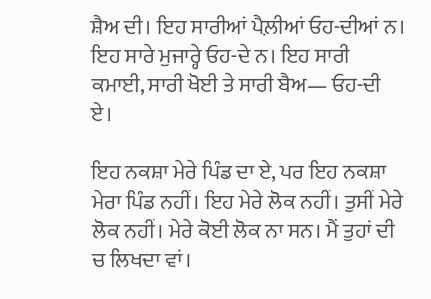ਸ਼ੈਅ ਦੀ। ਇਹ ਸਾਰੀਆਂ ਪੈਲ਼ੀਆਂ ਓਹ-ਦੀਆਂ ਨ। ਇਹ ਸਾਰੇ ਮੁਜਾਰ੍ਹੇ ਓਹ-ਦੇ ਨ। ਇਹ ਸਾਰੀ ਕਮਾਈ, ਸਾਰੀ ਖੋਈ ਤੇ ਸਾਰੀ ਬੈਅ— ਓਹ-ਦੀ ਏ।

ਇਹ ਨਕਸ਼ਾ ਮੇਰੇ ਪਿੰਡ ਦਾ ਏ, ਪਰ ਇਹ ਨਕਸ਼ਾ ਮੇਰਾ ਪਿੰਡ ਨਹੀਂ। ਇਹ ਮੇਰੇ ਲੋਕ ਨਹੀਂ। ਤੁਸੀਂ ਮੇਰੇ ਲੋਕ ਨਹੀਂ। ਮੇਰੇ ਕੋਈ ਲੋਕ ਨਾ ਸਨ। ਮੈਂ ਤੁਹਾਂ ਦੀ ਚ ਲਿਖਦਾ ਵਾਂ।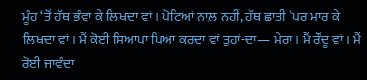ਮੂੰਹ ‘ਤੋਂ ਹੱਥ ਭੰਵਾ ਕੇ ਲਿਖਦਾ ਵਾਂ। ਪੋਟਿਆਂ ਨਾਲ਼ ਨਹੀਂ, ਹੱਥ ਛਾਤੀ `ਪਰ ਮਾਰ ਕੇ ਲਿਖਦਾ ਵਾਂ। ਮੈਂ ਕੋਈ ਸਿਆਪਾ ਪਿਆ ਕਰਦਾ ਵਾਂ ਤੁਹਾਂ-ਦਾ— ਮੇਰਾ। ਮੈਂ ਰੌਂਦੂ ਵਾਂ। ਮੈਂ ਰੋਈ ਜਾਵੰਦਾ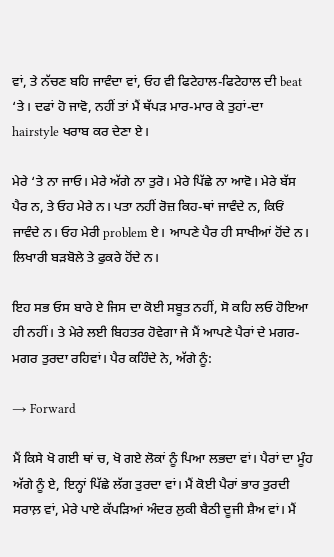ਵਾਂ, ਤੇ ਨੱਚਣ ਬਹਿ ਜਾਵੰਦਾ ਵਾਂ, ਓਹ ਵੀ ਫਿਟੇਹਾਲ-ਫਿਟੇਹਾਲ ਦੀ beat ‘ਤੇ। ਦਫਾਂ ਹੋ ਜਾਵੋ, ਨਹੀਂ ਤਾਂ ਮੈਂ ਥੱਪੜ ਮਾਰ-ਮਾਰ ਕੇ ਤੁਹਾਂ-ਦਾ hairstyle ਖਰਾਬ ਕਰ ਦੇਣਾ ਏ।

ਮੇਰੇ ‘ਤੇ ਨਾ ਜਾਓ। ਮੇਰੇ ਅੱਗੇ ਨਾ ਤੁਰੋ। ਮੇਰੇ ਪਿੱਛੇ ਨਾ ਆਵੋ। ਮੇਰੇ ਬੱਸ ਪੈਰ ਨ, ਤੇ ਓਹ ਮੇਰੇ ਨ। ਪਤਾ ਨਹੀਂ ਰੋਜ਼ ਕਿਹ-ਥਾਂ ਜਾਵੰਦੇ ਨ, ਕਿਓਂ ਜਾਵੰਦੇ ਨ। ਓਹ ਮੇਰੀ problem ਏ। ਆਪਣੇ ਪੈਰ ਹੀ ਸਾਖੀਆਂ ਹੋਂਦੇ ਨ। ਲਿਖਾਰੀ ਬੜਬੋਲੇ ਤੇ ਫੁਕਰੇ ਹੋਂਦੇ ਨ।

ਇਹ ਸਭ ਓਸ ਬਾਰੇ ਏ ਜਿਸ ਦਾ ਕੋਈ ਸਬੂਤ ਨਹੀਂ, ਸੋ ਕਹਿ ਲਓ ਹੋਇਆ ਹੀ ਨਹੀਂ। ਤੇ ਮੇਰੇ ਲਈ ਬਿਹਤਰ ਹੋਵੇਗਾ ਜੇ ਮੈਂ ਆਪਣੇ ਪੈਰਾਂ ਦੇ ਮਗਰ-ਮਗਰ ਤੁਰਦਾ ਰਹਿਵਾਂ। ਪੈਰ ਕਹਿੰਦੇ ਨੇ, ਅੱਗੇ ਨੂੰ:

→ Forward

ਮੈਂ ਕਿਸੇ ਖੋ ਗਈ ਥਾਂ ਚ, ਖੋ ਗਏ ਲੋਕਾਂ ਨੂੰ ਪਿਆ ਲਭਦਾ ਵਾਂ। ਪੈਰਾਂ ਦਾ ਮੂੰਹ ਅੱਗੇ ਨੂੰ ਏ, ਇਨ੍ਹਾਂ ਪਿੱਛੇ ਲੱਗ ਤੁਰਦਾ ਵਾਂ। ਮੈਂ ਕੋਈ ਪੈਰਾਂ ਭਾਰ ਤੁਰਦੀ ਸਰਾਲ਼ ਵਾਂ, ਮੇਰੇ ਪਾਏ ਕੱਪੜਿਆਂ ਅੰਦਰ ਲੁਕੀ ਬੈਠੀ ਦੂਜੀ ਸ਼ੈਅ ਵਾਂ। ਮੈਂ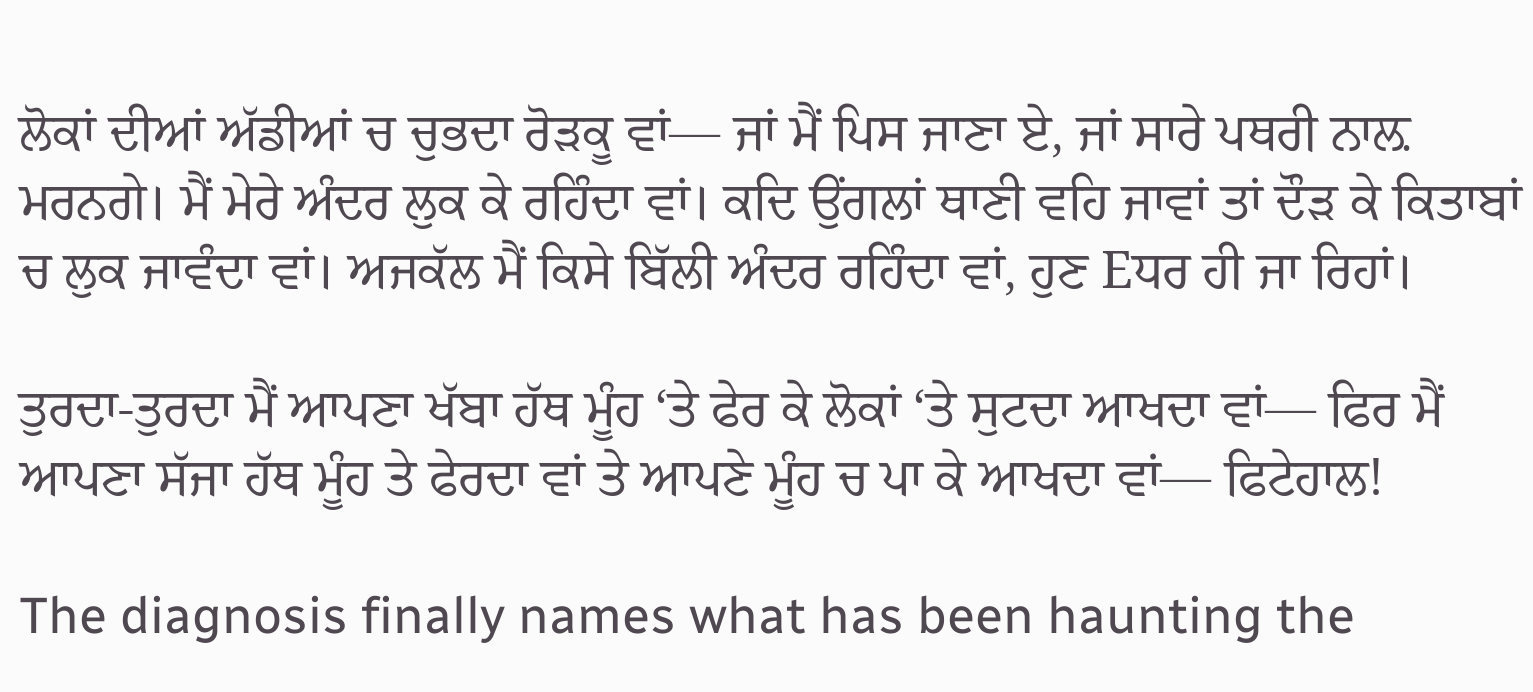ਲੋਕਾਂ ਦੀਆਂ ਅੱਡੀਆਂ ਚ ਚੁਭਦਾ ਰੋੜਕੂ ਵਾਂ— ਜਾਂ ਮੈਂ ਪਿਸ ਜਾਣਾ ਏ, ਜਾਂ ਸਾਰੇ ਪਥਰੀ ਨਾਲ਼ ਮਰਨਗੇ। ਮੈਂ ਮੇਰੇ ਅੰਦਰ ਲੁਕ ਕੇ ਰਹਿੰਦਾ ਵਾਂ। ਕਦਿ ਉਂਗਲਾਂ ਥਾਣੀ ਵਹਿ ਜਾਵਾਂ ਤਾਂ ਦੌੜ ਕੇ ਕਿਤਾਬਾਂ ਚ ਲੁਕ ਜਾਵੰਦਾ ਵਾਂ। ਅਜਕੱਲ ਮੈਂ ਕਿਸੇ ਬਿੱਲੀ ਅੰਦਰ ਰਹਿੰਦਾ ਵਾਂ, ਹੁਣ Eਧਰ ਹੀ ਜਾ ਰਿਹਾਂ।

ਤੁਰਦਾ-ਤੁਰਦਾ ਮੈਂ ਆਪਣਾ ਖੱਬਾ ਹੱਥ ਮੂੰਹ ‘ਤੇ ਫੇਰ ਕੇ ਲੋਕਾਂ ‘ਤੇ ਸੁਟਦਾ ਆਖਦਾ ਵਾਂ— ਫਿਰ ਮੈਂ ਆਪਣਾ ਸੱਜਾ ਹੱਥ ਮੂੰਹ ਤੇ ਫੇਰਦਾ ਵਾਂ ਤੇ ਆਪਣੇ ਮੂੰਹ ਚ ਪਾ ਕੇ ਆਖਦਾ ਵਾਂ— ਫਿਟੇਹਾਲ!

The diagnosis finally names what has been haunting the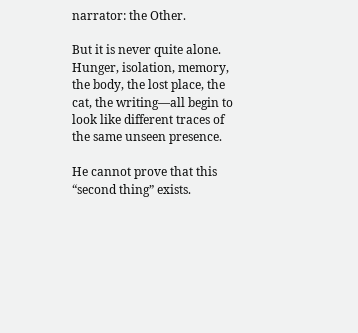narrator: the Other.

But it is never quite alone. Hunger, isolation, memory, the body, the lost place, the cat, the writing—all begin to look like different traces of the same unseen presence.

He cannot prove that this “second thing” exists.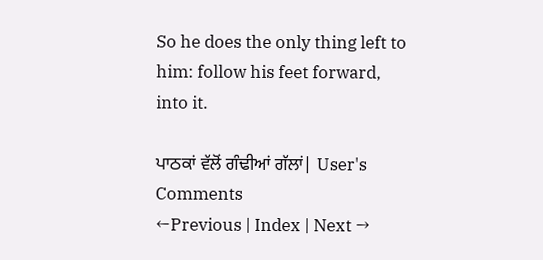So he does the only thing left to him: follow his feet forward, into it.

ਪਾਠਕਾਂ ਵੱਲੋਂ ਗੰਢੀਆਂ ਗੱਲਾਂ| User's Comments
←Previous | Index | Next →